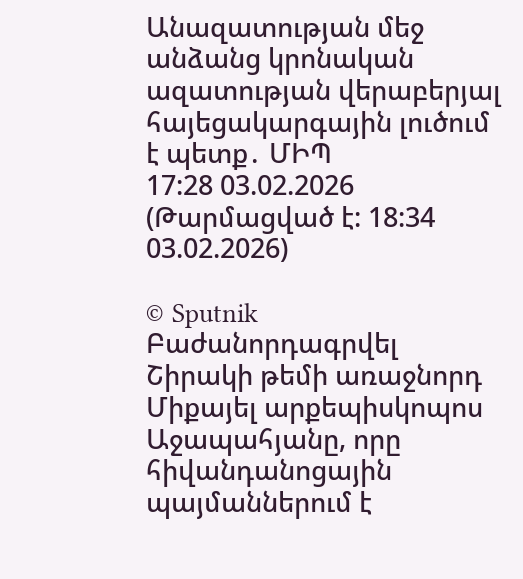Անազատության մեջ անձանց կրոնական ազատության վերաբերյալ հայեցակարգային լուծում է պետք․ ՄԻՊ
17:28 03.02.2026 (Թարմացված է: 18:34 03.02.2026)

© Sputnik
Բաժանորդագրվել
Շիրակի թեմի առաջնորդ Միքայել արքեպիսկոպոս Աջապահյանը, որը հիվանդանոցային պայմաններում է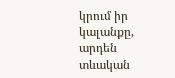կրում իր կալանքը, արդեն տևական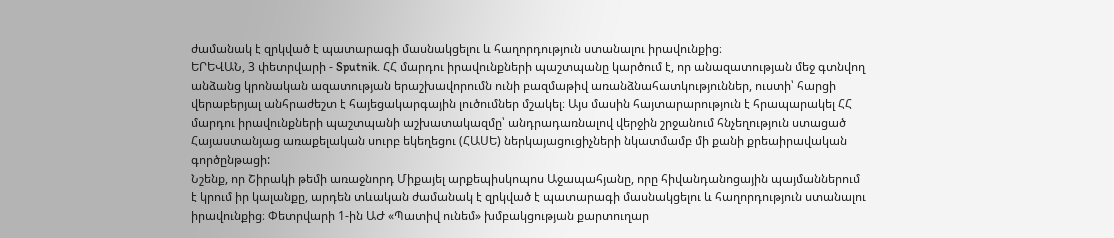ժամանակ է զրկված է պատարագի մասնակցելու և հաղորդություն ստանալու իրավունքից։
ԵՐԵՎԱՆ, 3 փետրվարի - Sputnik. ՀՀ մարդու իրավունքների պաշտպանը կարծում է, որ անազատության մեջ գտնվող անձանց կրոնական ազատության երաշխավորումն ունի բազմաթիվ առանձնահատկություններ, ուստի՝ հարցի վերաբերյալ անհրաժեշտ է հայեցակարգային լուծումներ մշակել։ Այս մասին հայտարարություն է հրապարակել ՀՀ մարդու իրավունքների պաշտպանի աշխատակազմը՝ անդրադառնալով վերջին շրջանում հնչեղություն ստացած Հայաստանյաց առաքելական սուրբ եկեղեցու (ՀԱՍԵ) ներկայացուցիչների նկատմամբ մի քանի քրեաիրավական գործընթացի:
Նշենք, որ Շիրակի թեմի առաջնորդ Միքայել արքեպիսկոպոս Աջապահյանը, որը հիվանդանոցային պայմաններում է կրում իր կալանքը, արդեն տևական ժամանակ է զրկված է պատարագի մասնակցելու և հաղորդություն ստանալու իրավունքից։ Փետրվարի 1-ին ԱԺ «Պատիվ ունեմ» խմբակցության քարտուղար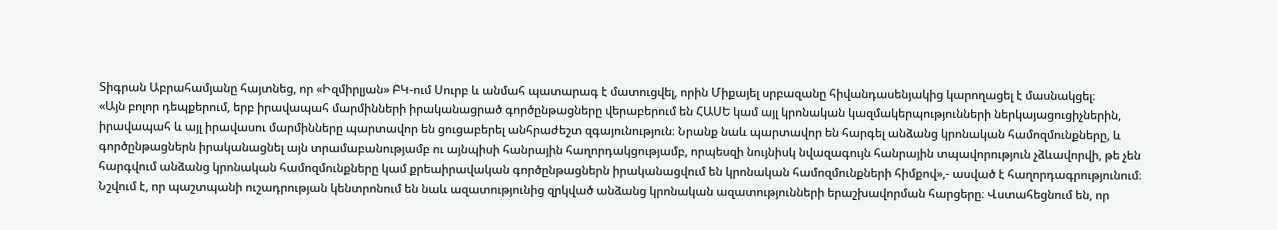Տիգրան Աբրահամյանը հայտնեց, որ «Իզմիրլյան» ԲԿ-ում Սուրբ և անմահ պատարագ է մատուցվել, որին Միքայել սրբազանը հիվանդասենյակից կարողացել է մասնակցել։
«Այն բոլոր դեպքերում, երբ իրավապահ մարմինների իրականացրած գործընթացները վերաբերում են ՀԱՍԵ կամ այլ կրոնական կազմակերպությունների ներկայացուցիչներին, իրավապահ և այլ իրավասու մարմինները պարտավոր են ցուցաբերել անհրաժեշտ զգայունություն։ Նրանք նաև պարտավոր են հարգել անձանց կրոնական համոզմունքները, և գործընթացներն իրականացնել այն տրամաբանությամբ ու այնպիսի հանրային հաղորդակցությամբ, որպեսզի նույնիսկ նվազագույն հանրային տպավորություն չձևավորվի, թե չեն հարգվում անձանց կրոնական համոզմունքները կամ քրեաիրավական գործընթացներն իրականացվում են կրոնական համոզմունքների հիմքով»,- ասված է հաղորդագրությունում։
Նշվում է, որ պաշտպանի ուշադրության կենտրոնում են նաև ազատությունից զրկված անձանց կրոնական ազատությունների երաշխավորման հարցերը։ Վստահեցնում են, որ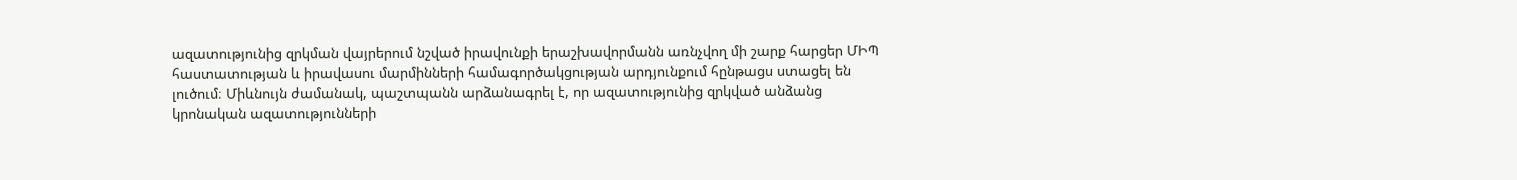ազատությունից զրկման վայրերում նշված իրավունքի երաշխավորմանն առնչվող մի շարք հարցեր ՄԻՊ հաստատության և իրավասու մարմինների համագործակցության արդյունքում հընթացս ստացել են լուծում։ Միևնույն ժամանակ, պաշտպանն արձանագրել է, որ ազատությունից զրկված անձանց կրոնական ազատությունների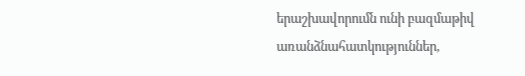երաշխավորումն ունի բազմաթիվ առանձնահատկություններ,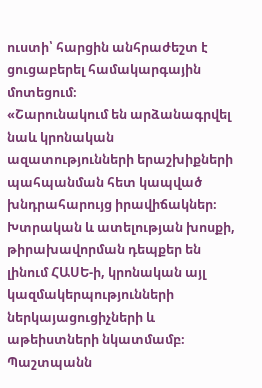ուստի՝ հարցին անհրաժեշտ է ցուցաբերել համակարգային մոտեցում։
«Շարունակում են արձանագրվել նաև կրոնական ազատությունների երաշխիքների պահպանման հետ կապված խնդրահարույց իրավիճակներ։ Խտրական և ատելության խոսքի, թիրախավորման դեպքեր են լինում ՀԱՍԵ-ի, կրոնական այլ կազմակերպությունների ներկայացուցիչների և աթեիստների նկատմամբ։ Պաշտպանն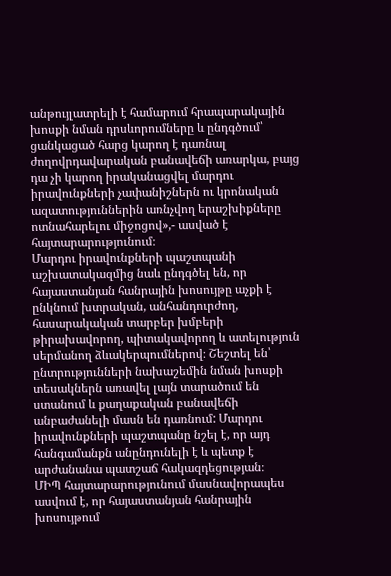անթույլատրելի է համարում հրապարակային խոսքի նման դրսևորումները և ընդգծում՝ ցանկացած հարց կարող է դառնալ ժողովրդավարական բանավեճի առարկա, բայց դա չի կարող իրականացվել մարդու իրավունքների չափանիշներն ու կրոնական ազատություններին առնչվող երաշխիքները ոտնահարելու միջոցով»,- ասված է հայտարարությունում։
Մարդու իրավունքների պաշտպանի աշխատակազմից նաև ընդգծել են, որ հայաստանյան հանրային խոսույթը աչքի է ընկնում խտրական, անհանդուրժող, հասարակական տարբեր խմբերի թիրախավորող, պիտակավորող և ատելություն սերմանող ձևակերպումներով։ Շեշտել են՝ ընտրությունների նախաշեմին նման խոսքի տեսակներն առավել լայն տարածում են ստանում և քաղաքական բանավեճի անբաժանելի մասն են դառնում: Մարդու իրավունքների պաշտպանը նշել է, որ այդ հանգամանքն անընդունելի է և պետք է արժանանա պատշաճ հակազդեցության։
ՄԻՊ հայտարարությունում մասնավորապես ասվում է, որ հայաստանյան հանրային խոսույթում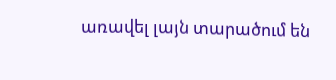առավել լայն տարածում են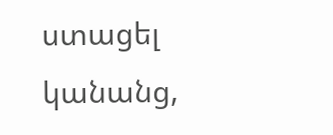ստացել կանանց,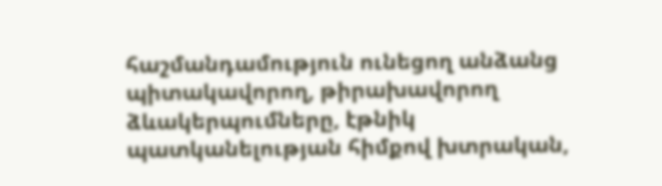հաշմանդամություն ունեցող անձանց պիտակավորող, թիրախավորող ձևակերպումները, էթնիկ պատկանելության հիմքով խտրական,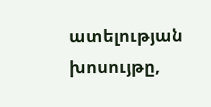ատելության խոսույթը,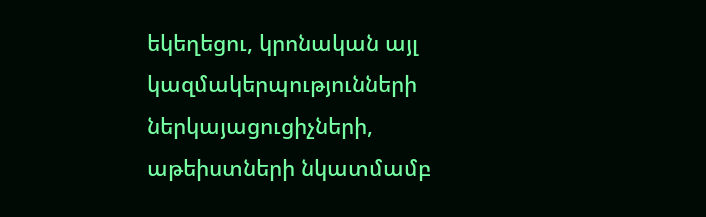եկեղեցու, կրոնական այլ կազմակերպությունների ներկայացուցիչների, աթեիստների նկատմամբ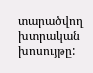տարածվող խտրական խոսույթը: